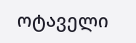ოტაველი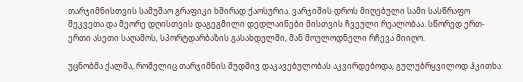თარჯიმნისთვის სამუშაო გრაფიკი ხშირად ქაოსურია. ვარჯიშის დროს მიღებული სამი სასწრაფო შეკვეთა და მეორე დღისთვის დაგეგმილი დედლაინები მისთვის ჩვეული რეალობაა. სწორედ ერთ-ერთი ასეთი საღამოს, სპორტდარბაზის გასახდელში, მან მოულოდნელი რჩევა მიიღო.

უცნობმა ქალმა, რომელიც თარჯიმნის მუდმივ დაკავებულობას აკვირდებოდა, გულუბრყვილოდ ჰკითხა: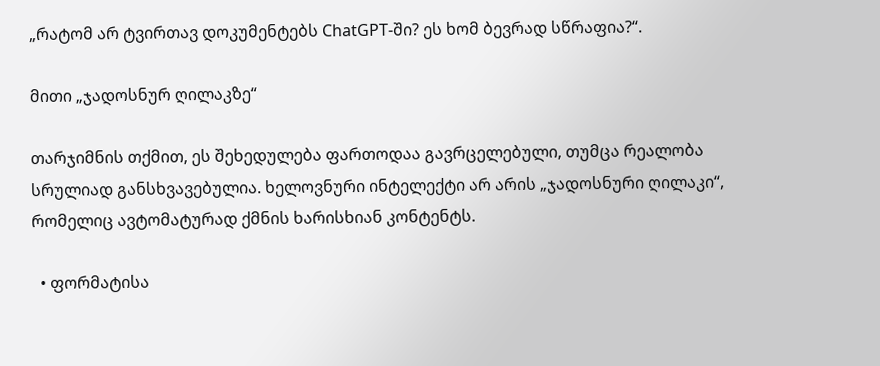„რატომ არ ტვირთავ დოკუმენტებს ChatGPT-ში? ეს ხომ ბევრად სწრაფია?“.

მითი „ჯადოსნურ ღილაკზე“

თარჯიმნის თქმით, ეს შეხედულება ფართოდაა გავრცელებული, თუმცა რეალობა სრულიად განსხვავებულია. ხელოვნური ინტელექტი არ არის „ჯადოსნური ღილაკი“, რომელიც ავტომატურად ქმნის ხარისხიან კონტენტს.

  • ფორმატისა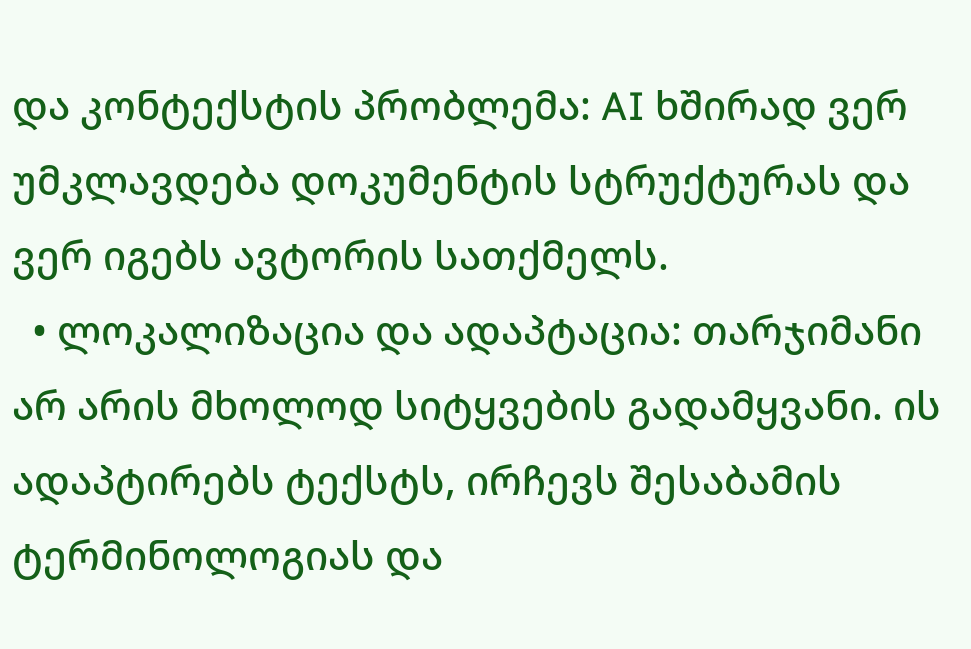და კონტექსტის პრობლემა: AI ხშირად ვერ უმკლავდება დოკუმენტის სტრუქტურას და ვერ იგებს ავტორის სათქმელს.
  • ლოკალიზაცია და ადაპტაცია: თარჯიმანი არ არის მხოლოდ სიტყვების გადამყვანი. ის ადაპტირებს ტექსტს, ირჩევს შესაბამის ტერმინოლოგიას და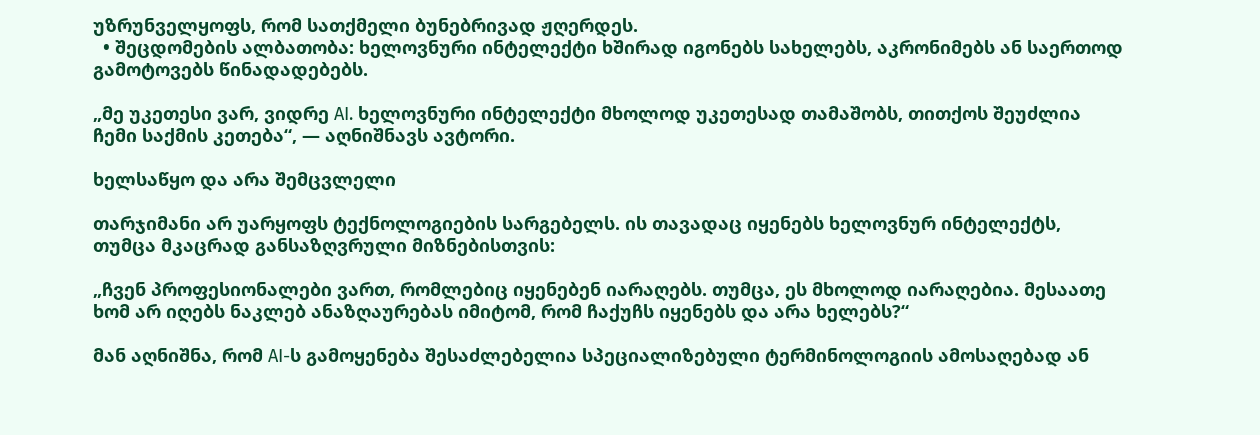უზრუნველყოფს, რომ სათქმელი ბუნებრივად ჟღერდეს.
  • შეცდომების ალბათობა: ხელოვნური ინტელექტი ხშირად იგონებს სახელებს, აკრონიმებს ან საერთოდ გამოტოვებს წინადადებებს.

„მე უკეთესი ვარ, ვიდრე AI. ხელოვნური ინტელექტი მხოლოდ უკეთესად თამაშობს, თითქოს შეუძლია ჩემი საქმის კეთება“, — აღნიშნავს ავტორი.

ხელსაწყო და არა შემცვლელი

თარჯიმანი არ უარყოფს ტექნოლოგიების სარგებელს. ის თავადაც იყენებს ხელოვნურ ინტელექტს, თუმცა მკაცრად განსაზღვრული მიზნებისთვის:

„ჩვენ პროფესიონალები ვართ, რომლებიც იყენებენ იარაღებს. თუმცა, ეს მხოლოდ იარაღებია. მესაათე ხომ არ იღებს ნაკლებ ანაზღაურებას იმიტომ, რომ ჩაქუჩს იყენებს და არა ხელებს?“

მან აღნიშნა, რომ AI-ს გამოყენება შესაძლებელია სპეციალიზებული ტერმინოლოგიის ამოსაღებად ან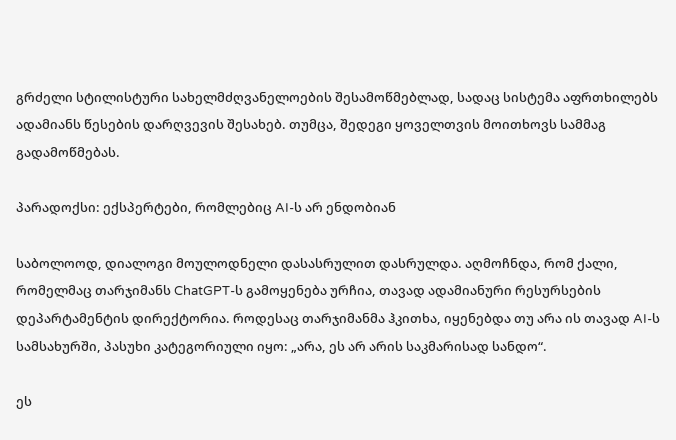გრძელი სტილისტური სახელმძღვანელოების შესამოწმებლად, სადაც სისტემა აფრთხილებს ადამიანს წესების დარღვევის შესახებ. თუმცა, შედეგი ყოველთვის მოითხოვს სამმაგ გადამოწმებას.

პარადოქსი: ექსპერტები, რომლებიც AI-ს არ ენდობიან

საბოლოოდ, დიალოგი მოულოდნელი დასასრულით დასრულდა. აღმოჩნდა, რომ ქალი, რომელმაც თარჯიმანს ChatGPT-ს გამოყენება ურჩია, თავად ადამიანური რესურსების დეპარტამენტის დირექტორია. როდესაც თარჯიმანმა ჰკითხა, იყენებდა თუ არა ის თავად AI-ს სამსახურში, პასუხი კატეგორიული იყო: „არა, ეს არ არის საკმარისად სანდო“.

ეს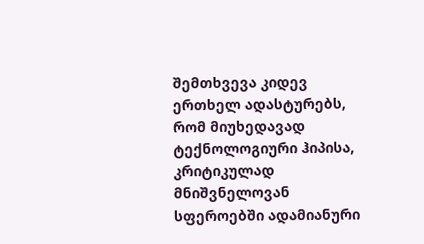შემთხვევა კიდევ ერთხელ ადასტურებს, რომ მიუხედავად ტექნოლოგიური ჰიპისა, კრიტიკულად მნიშვნელოვან სფეროებში ადამიანური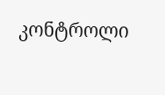კონტროლი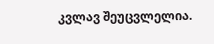კვლავ შეუცვლელია.